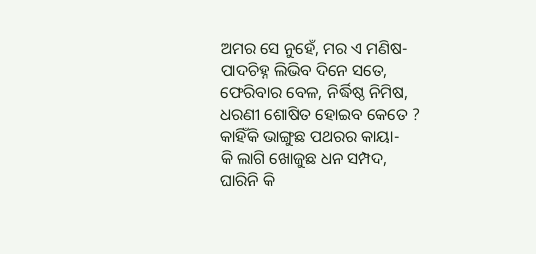ଅମର ସେ ନୁହେଁ, ମର ଏ ମଣିଷ-
ପାଦଚିହ୍ନ ଲିଭିବ ଦିନେ ସତେ,
ଫେରିବାର ବେଳ, ନିର୍ଦ୍ଧିଷ୍ଠ ନିମିଷ,
ଧରଣୀ ଶୋଷିତ ହୋଇବ କେତେ ?
କାହିଁକି ଭାଙ୍ଗୁଛ ପଥରର କାୟା-
କି ଲାଗି ଖୋଜୁଛ ଧନ ସମ୍ପଦ,
ଘାରିନି କି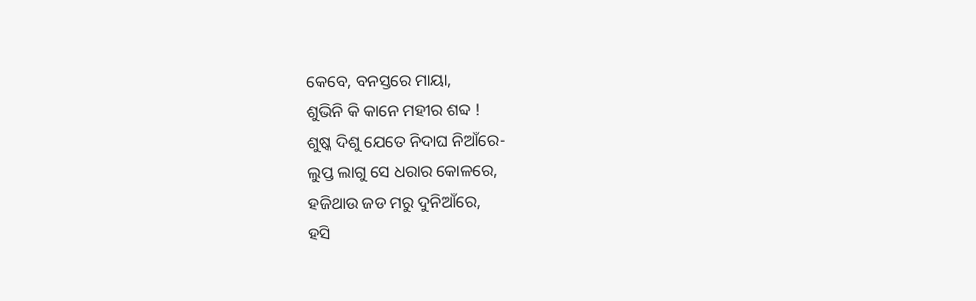କେବେ, ବନସ୍ତରେ ମାୟା,
ଶୁଭିନି କି କାନେ ମହୀର ଶବ୍ଦ !
ଶୁଷ୍କ ଦିଶୁ ଯେତେ ନିଦାଘ ନିଆଁରେ-
ଲୁପ୍ତ ଲାଗୁ ସେ ଧରାର କୋଳରେ,
ହଜିଥାଉ ଜଡ ମରୁ ଦୁନିଆଁରେ,
ହସି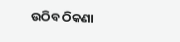ଉଠିବ ଠିକଣା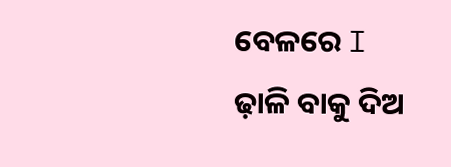ବେଳରେ I
ଢ଼ାଳି ବାକୁ ଦିଅ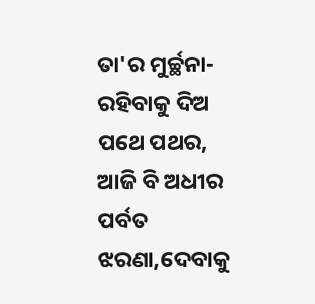ତା'ର ମୁର୍ଚ୍ଛନା-
ରହିବାକୁ ଦିଅ ପଥେ ପଥର,
ଆଜି ବି ଅଧୀର ପର୍ବତ ଝରଣା,ଦେବାକୁ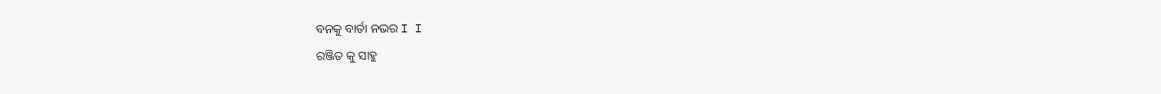ବନକୁ ବାର୍ତା ନଭର I I
ରଞ୍ଜିତ କୁ ସାହୁ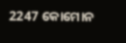2247 କୋମୋନ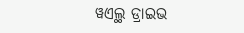ୱଏଲ୍ଥ ଡ୍ରାଇଭ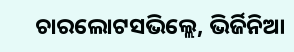ଚାରଲୋଟସଭିଲ୍ଲେ, ଭିର୍ଜିନିଆ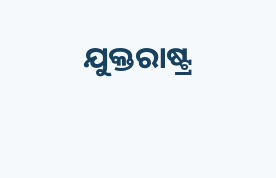ଯୁକ୍ତରାଷ୍ଟ୍ର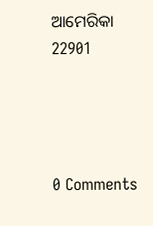ଆମେରିକା 22901




0 Comments